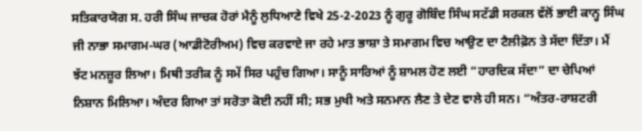ਸਤਿਕਾਰਯੋਗ ਸ. ਹਰੀ ਸਿੰਘ ਜਾਚਕ ਹੋਰਾਂ ਮੈਨੂੰ ਲੁਧਿਆਣੇ ਵਿਖੇ 25-2-2023 ਨੂੰ ਗੁਰੂ ਗੋਬਿੰਦ ਸਿੰਘ ਸਟੱਡੀ ਸਰਕਲ ਵੱਲੋਂ ਭਾਈ ਕਾਨ੍ਹ ਸਿੰਘ ਜੀ ਨਾਭਾ ਸਮਾਗਮ-ਘਰ (ਆਡੀਟੋਰੀਅਮ) ਵਿਚ ਕਰਵਾਏ ਜਾ ਰਹੇ ਮਾਤ ਭਾਸ਼ਾ ਤੇ ਸਮਾਗਮ ਵਿਚ ਆਉਣ ਦਾ ਟੈਲੀਫ਼ੋਨ ਤੇ ਸੱਦਾ ਦਿੱਤਾ। ਮੈਂ ਝੱਟ ਮਨਜ਼ੂਰ ਲਿਆ। ਮਿਥੀ ਤਰੀਕ ਨੂੰ ਸਮੇਂ ਸਿਰ ਪਹੁੰਚ ਗਿਆ। ਸਾਨੂੰ ਸਾਰਿਆਂ ਨੂੰ ਸ਼ਾਮਲ ਹੋਣ ਲਈ “ਹਾਰਦਿਕ ਸੱਦਾ” ਦਾ ਚੇਪਿਆਂ ਨਿਸ਼ਾਨ ਮਿਲਿਆ। ਅੰਦਰ ਗਿਆ ਤਾਂ ਸਰੋਤਾ ਕੋਈ ਨਹੀਂ ਸੀ; ਸਭ ਮੁਖੀ ਅਤੇ ਸਨਮਾਨ ਲੈਣ ਤੇ ਦੇਣ ਵਾਲੇ ਹੀ ਸਨ। “ਅੰਤਰ-ਰਾਸ਼ਟਰੀ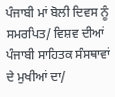ਪੰਜਾਬੀ ਮਾਂ ਬੋਲੀ ਦਿਵਸ ਨੂੰ ਸਮਰਪਿਤ/ ਵਿਸ਼ਵ ਦੀਆਂ ਪੰਜਾਬੀ ਸਾਹਿਤਕ ਸੰਸਥਾਵਾਂ ਦੇ ਮੁਖੀਆਂ ਦਾ/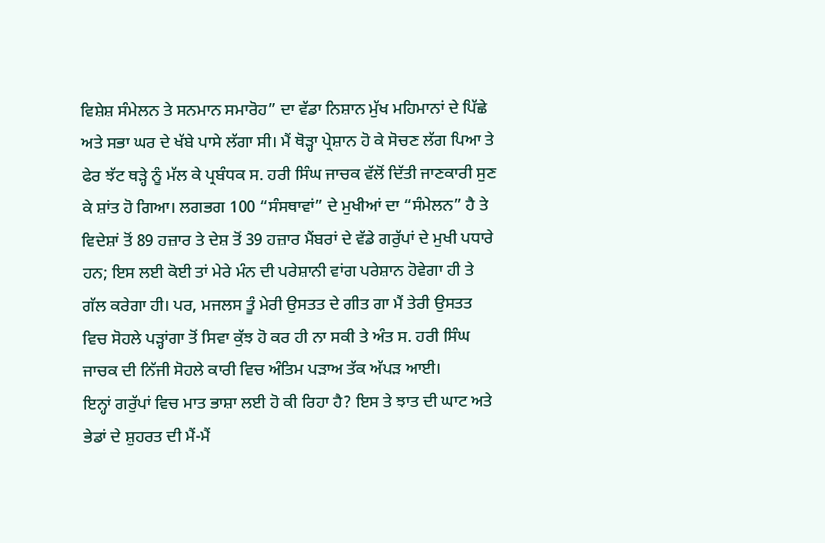ਵਿਸ਼ੇਸ਼ ਸੰਮੇਲਨ ਤੇ ਸਨਮਾਨ ਸਮਾਰੋਹ” ਦਾ ਵੱਡਾ ਨਿਸ਼ਾਨ ਮੁੱਖ ਮਹਿਮਾਨਾਂ ਦੇ ਪਿੱਛੇ ਅਤੇ ਸਭਾ ਘਰ ਦੇ ਖੱਬੇ ਪਾਸੇ ਲੱਗਾ ਸੀ। ਮੈਂ ਥੋੜ੍ਹਾ ਪ੍ਰੇਸ਼ਾਨ ਹੋ ਕੇ ਸੋਚਣ ਲੱਗ ਪਿਆ ਤੇ ਫੇਰ ਝੱਟ ਥੜ੍ਹੇ ਨੂੰ ਮੱਲ ਕੇ ਪ੍ਰਬੰਧਕ ਸ. ਹਰੀ ਸਿੰਘ ਜਾਚਕ ਵੱਲੋਂ ਦਿੱਤੀ ਜਾਣਕਾਰੀ ਸੁਣ ਕੇ ਸ਼ਾਂਤ ਹੋ ਗਿਆ। ਲਗਭਗ 100 “ਸੰਸਥਾਵਾਂ” ਦੇ ਮੁਖੀਆਂ ਦਾ “ਸੰਮੇਲਨ” ਹੈ ਤੇ ਵਿਦੇਸ਼ਾਂ ਤੋਂ 89 ਹਜ਼ਾਰ ਤੇ ਦੇਸ਼ ਤੋਂ 39 ਹਜ਼ਾਰ ਮੈਂਬਰਾਂ ਦੇ ਵੱਡੇ ਗਰੁੱਪਾਂ ਦੇ ਮੁਖੀ ਪਧਾਰੇ ਹਨ; ਇਸ ਲਈ ਕੋਈ ਤਾਂ ਮੇਰੇ ਮੰਨ ਦੀ ਪਰੇਸ਼ਾਨੀ ਵਾਂਗ ਪਰੇਸ਼ਾਨ ਹੋਵੇਗਾ ਹੀ ਤੇ ਗੱਲ ਕਰੇਗਾ ਹੀ। ਪਰ, ਮਜਲਸ ਤੂੰ ਮੇਰੀ ਉਸਤਤ ਦੇ ਗੀਤ ਗਾ ਮੈਂ ਤੇਰੀ ਉਸਤਤ ਵਿਚ ਸੋਹਲੇ ਪੜ੍ਹਾਂਗਾ ਤੋਂ ਸਿਵਾ ਕੁੱਝ ਹੋ ਕਰ ਹੀ ਨਾ ਸਕੀ ਤੇ ਅੰਤ ਸ. ਹਰੀ ਸਿੰਘ ਜਾਚਕ ਦੀ ਨਿੱਜੀ ਸੋਹਲੇ ਕਾਰੀ ਵਿਚ ਅੰਤਿਮ ਪੜਾਅ ਤੱਕ ਅੱਪੜ ਆਈ।
ਇਨ੍ਹਾਂ ਗਰੁੱਪਾਂ ਵਿਚ ਮਾਤ ਭਾਸ਼ਾ ਲਈ ਹੋ ਕੀ ਰਿਹਾ ਹੈ? ਇਸ ਤੇ ਝਾਤ ਦੀ ਘਾਟ ਅਤੇ ਭੇਡਾਂ ਦੇ ਸ਼ੁਹਰਤ ਦੀ ਮੈਂ-ਮੈਂ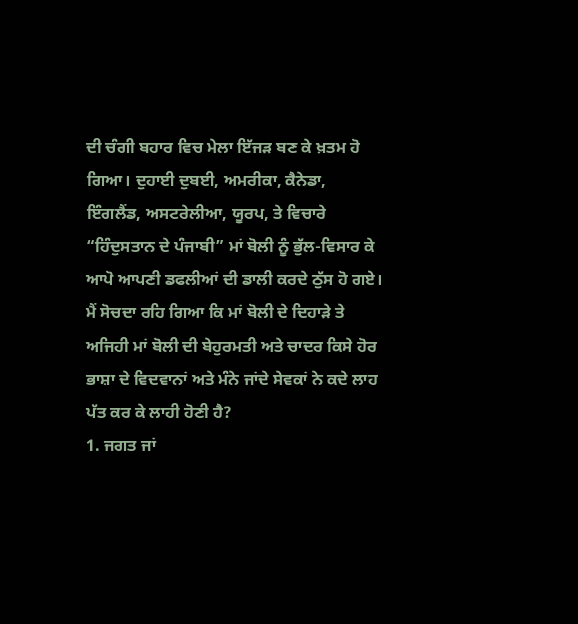ਦੀ ਚੰਗੀ ਬਹਾਰ ਵਿਚ ਮੇਲਾ ਇੱਜੜ ਬਣ ਕੇ ਖ਼ਤਮ ਹੋ ਗਿਆ। ਦੁਹਾਈ ਦੁਬਈ, ਅਮਰੀਕਾ, ਕੈਨੇਡਾ, ਇੰਗਲੈਂਡ, ਅਸਟਰੇਲੀਆ, ਯੂਰਪ, ਤੇ ਵਿਚਾਰੇ “ਹਿੰਦੁਸਤਾਨ ਦੇ ਪੰਜਾਬੀ” ਮਾਂ ਬੋਲੀ ਨੂੰ ਭੁੱਲ-ਵਿਸਾਰ ਕੇ ਆਪੋ ਆਪਣੀ ਡਫਲੀਆਂ ਦੀ ਡਾਲੀ ਕਰਦੇ ਠੁੱਸ ਹੋ ਗਏ।
ਮੈਂ ਸੋਚਦਾ ਰਹਿ ਗਿਆ ਕਿ ਮਾਂ ਬੋਲੀ ਦੇ ਦਿਹਾੜੇ ਤੇ ਅਜਿਹੀ ਮਾਂ ਬੋਲੀ ਦੀ ਬੇਹੁਰਮਤੀ ਅਤੇ ਚਾਦਰ ਕਿਸੇ ਹੋਰ ਭਾਸ਼ਾ ਦੇ ਵਿਦਵਾਨਾਂ ਅਤੇ ਮੰਨੇ ਜਾਂਦੇ ਸੇਵਕਾਂ ਨੇ ਕਦੇ ਲਾਹ ਪੱਤ ਕਰ ਕੇ ਲਾਹੀ ਹੋਣੀ ਹੈ?
1. ਜਗਤ ਜਾਂ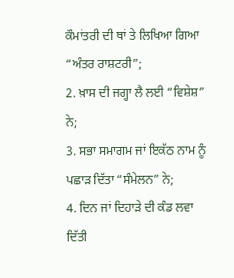ਕੌਮਾਂਤਰੀ ਦੀ ਥਾਂ ਤੇ ਲਿਖਿਆ ਗਿਆ “ਅੰਤਰ ਰਾਸ਼ਟਰੀ”;
2. ਖ਼ਾਸ ਦੀ ਜਗ੍ਹਾ ਲੈ ਲਈ “ਵਿਸ਼ੇਸ਼” ਨੇ;
3. ਸਭਾ ਸਮਾਗਮ ਜਾਂ ਇਕੱਠ ਨਾਮ ਨੂੰ ਪਛਾੜ ਦਿੱਤਾ “ਸੰਮੇਲਨ” ਨੇ;
4. ਦਿਨ ਜਾਂ ਦਿਹਾੜੇ ਦੀ ਕੰਡ ਲਵਾ ਦਿੱਤੀ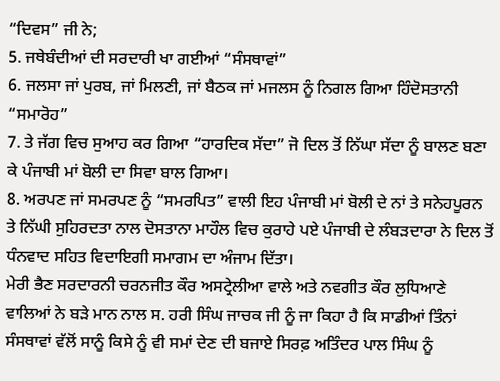“ਦਿਵਸ” ਜੀ ਨੇ;
5. ਜਥੇਬੰਦੀਆਂ ਦੀ ਸਰਦਾਰੀ ਖਾ ਗਈਆਂ “ਸੰਸਥਾਵਾਂ”
6. ਜਲਸਾ ਜਾਂ ਪੁਰਬ, ਜਾਂ ਮਿਲਣੀ, ਜਾਂ ਬੈਠਕ ਜਾਂ ਮਜਲਸ ਨੂੰ ਨਿਗਲ ਗਿਆ ਹਿੰਦੋਸਤਾਨੀ “ਸਮਾਰੋਹ”
7. ਤੇ ਜੱਗ ਵਿਚ ਸੁਆਹ ਕਰ ਗਿਆ “ਹਾਰਦਿਕ ਸੱਦਾ” ਜੋ ਦਿਲ ਤੋਂ ਨਿੱਘਾ ਸੱਦਾ ਨੂੰ ਬਾਲਣ ਬਣਾ ਕੇ ਪੰਜਾਬੀ ਮਾਂ ਬੋਲੀ ਦਾ ਸਿਵਾ ਬਾਲ ਗਿਆ।
8. ਅਰਪਣ ਜਾਂ ਸਮਰਪਣ ਨੂੰ “ਸਮਰਪਿਤ” ਵਾਲੀ ਇਹ ਪੰਜਾਬੀ ਮਾਂ ਬੋਲੀ ਦੇ ਨਾਂ ਤੇ ਸਨੇਹਪੂਰਨ ਤੇ ਨਿੱਘੀ ਸੁਹਿਰਦਤਾ ਨਾਲ ਦੋਸਤਾਨਾ ਮਾਹੌਲ ਵਿਚ ਕੁਰਾਹੇ ਪਏ ਪੰਜਾਬੀ ਦੇ ਲੰਬੜਦਾਰਾ ਨੇ ਦਿਲ ਤੋਂ ਧੰਨਵਾਦ ਸਹਿਤ ਵਿਦਾਇਗੀ ਸਮਾਗਮ ਦਾ ਅੰਜਾਮ ਦਿੱਤਾ।
ਮੇਰੀ ਭੈਣ ਸਰਦਾਰਨੀ ਚਰਨਜੀਤ ਕੌਰ ਅਸਟ੍ਰੇਲੀਆ ਵਾਲੇ ਅਤੇ ਨਵਗੀਤ ਕੌਰ ਲੁਧਿਆਣੇ ਵਾਲਿਆਂ ਨੇ ਬੜੇ ਮਾਨ ਨਾਲ ਸ. ਹਰੀ ਸਿੰਘ ਜਾਚਕ ਜੀ ਨੂੰ ਜਾ ਕਿਹਾ ਹੈ ਕਿ ਸਾਡੀਆਂ ਤਿੰਨਾਂ ਸੰਸਥਾਵਾਂ ਵੱਲੋਂ ਸਾਨੂੰ ਕਿਸੇ ਨੂੰ ਵੀ ਸਮਾਂ ਦੇਣ ਦੀ ਬਜਾਏ ਸਿਰਫ਼ ਅਤਿੰਦਰ ਪਾਲ ਸਿੰਘ ਨੂੰ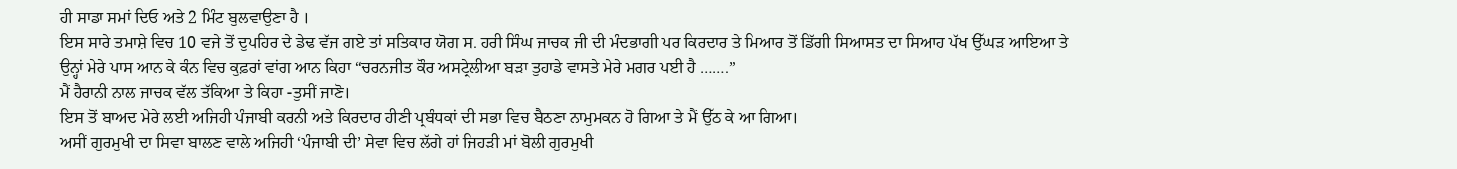ਹੀ ਸਾਡਾ ਸਮਾਂ ਦਿਓ ਅਤੇ 2 ਮਿੰਟ ਬੁਲਵਾਉਣਾ ਹੈ ।
ਇਸ ਸਾਰੇ ਤਮਾਸ਼ੇ ਵਿਚ 10 ਵਜੇ ਤੋਂ ਦੁਪਹਿਰ ਦੇ ਡੇਢ ਵੱਜ ਗਏ ਤਾਂ ਸਤਿਕਾਰ ਯੋਗ ਸ. ਹਰੀ ਸਿੰਘ ਜਾਚਕ ਜੀ ਦੀ ਮੰਦਭਾਗੀ ਪਰ ਕਿਰਦਾਰ ਤੇ ਮਿਆਰ ਤੋਂ ਡਿੱਗੀ ਸਿਆਸਤ ਦਾ ਸਿਆਹ ਪੱਖ ਉੱਘੜ ਆਇਆ ਤੇ ਉਨ੍ਹਾਂ ਮੇਰੇ ਪਾਸ ਆਨ ਕੇ ਕੰਨ ਵਿਚ ਕੁਫ਼ਰਾਂ ਵਾਂਗ ਆਨ ਕਿਹਾ “ਚਰਨਜੀਤ ਕੌਰ ਅਸਟ੍ਰੇਲੀਆ ਬੜਾ ਤੁਹਾਡੇ ਵਾਸਤੇ ਮੇਰੇ ਮਗਰ ਪਈ ਹੈ …….”
ਮੈਂ ਹੈਰਾਨੀ ਨਾਲ ਜਾਚਕ ਵੱਲ ਤੱਕਿਆ ਤੇ ਕਿਹਾ -ਤੁਸੀਂ ਜਾਣੋ।
ਇਸ ਤੋਂ ਬਾਅਦ ਮੇਰੇ ਲਈ ਅਜਿਹੀ ਪੰਜਾਬੀ ਕਰਨੀ ਅਤੇ ਕਿਰਦਾਰ ਹੀਣੀ ਪ੍ਰਬੰਧਕਾਂ ਦੀ ਸਭਾ ਵਿਚ ਬੈਠਣਾ ਨਾਮੁਮਕਨ ਹੋ ਗਿਆ ਤੇ ਮੈਂ ਉੱਠ ਕੇ ਆ ਗਿਆ।
ਅਸੀਂ ਗੁਰਮੁਖੀ ਦਾ ਸਿਵਾ ਬਾਲਣ ਵਾਲੇ ਅਜਿਹੀ ‘ਪੰਜਾਬੀ ਦੀ’ ਸੇਵਾ ਵਿਚ ਲੱਗੇ ਹਾਂ ਜਿਹੜੀ ਮਾਂ ਬੋਲੀ ਗੁਰਮੁਖੀ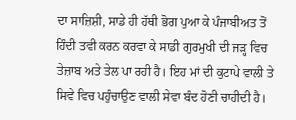ਦਾ ਸਾਜ਼ਿਸ਼ੀ, ਸਾਡੇ ਹੀ ਹੱਥੀ ਭੋਗ ਪੁਆ ਕੇ ਪੰਜਾਬੀਅਤ ਤੋਂ ਹਿੰਦੀ ਤਵੀ ਕਰਨ ਕਰਵਾ ਕੇ ਸਾਡੀ ਗੁਰਮੁਖੀ ਦੀ ਜੜ੍ਹ ਵਿਚ ਤੇਜ਼ਾਬ ਅਤੇ ਤੇਲ ਪਾ ਰਹੀ ਹੈ। ਇਹ ਮਾਂ ਦੀ ਕੁਟਾਪੇ ਵਾਲੀ ਤੇ ਸਿਵੇ ਵਿਚ ਪਹੁੰਚਾਉਣ ਵਾਲੀ ਸੇਵਾ ਬੰਦ ਹੋਣੀ ਚਾਹੀਦੀ ਹੈ।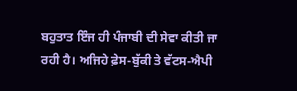ਬਹੁਤਾਤ ਇੰਜ ਹੀ ਪੰਜਾਬੀ ਦੀ ਸੇਵਾ ਕੀਤੀ ਜਾ ਰਹੀ ਹੈ। ਅਜਿਹੇ ਫ਼ੇਸ-ਬੁੱਕੀ ਤੇ ਵੱਟਸ-ਐਪੀ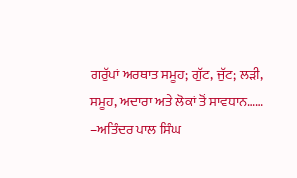ਗਰੁੱਪਾਂ ਅਰਥਾਤ ਸਮੂਹ; ਗੁੱਟ, ਜੁੱਟ; ਲੜੀ, ਸਮੂਹ, ਅਦਾਰਾ ਅਤੇ ਲੋਕਾਂ ਤੋਂ ਸਾਵਧਾਨ……
–ਅਤਿੰਦਰ ਪਾਲ ਸਿੰਘ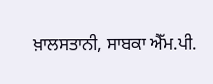ਖ਼ਾਲਸਤਾਨੀ, ਸਾਬਕਾ ਐੱਮ.ਪੀ.